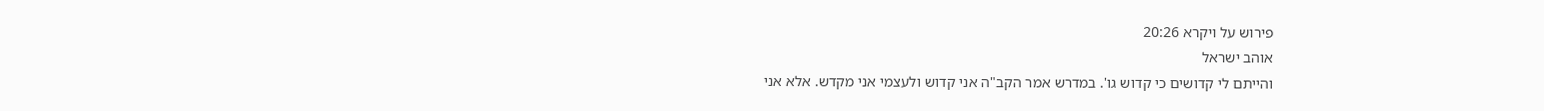פירוש על ויקרא 20:26
אוהב ישראל
והייתם לי קדושים כי קדוש גו'. במדרש אמר הקב"ה אני קדוש ולעצמי אני מקדש. אלא אני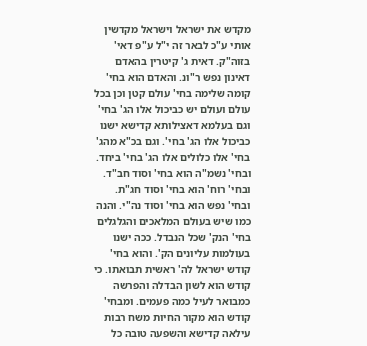מקדש את ישראל וישראל מקדשין אותי ע"כ לבאר זה י"ל ע"פ דאי' בזוה"ק. דאית ג' קיטרין בהאדם דאינון נפש ר"ונ. והאדם הוא בחי' קומה שלימה בחי' עולם קטן וכן בכל עולם ועולם יש כביכול אלו הג' בחי' וגם בעלמא דאצילותא קדישא ישנו כביכול אלו הג' בחי'. וגם בכ"א מהג' בחי' אלו כלולים אלו הג' בחי' ביחד. ובחי' נשמ"ה הוא בחי' וסוד חב"ד. ובחי' רוח' הוא בחי' וסוד חג"ת. ובחי' נפש הוא בחי' וסוד נה"י. והנה כמו שיש בעולם המלאכים והגלגלים בחי' הנק' שכל הנבדל. ככה ישנו בעולמות עליונים הק'. והוא בחי' קודש ישראל לה' ראשית תבואתו. כי קודש הוא לשון הבדלה והפרשה כמבואר לעיל כמה פעמים. ומבחי' קודש הוא מקור החיות משח רבות עילאה קדישא והשפעה טובה כל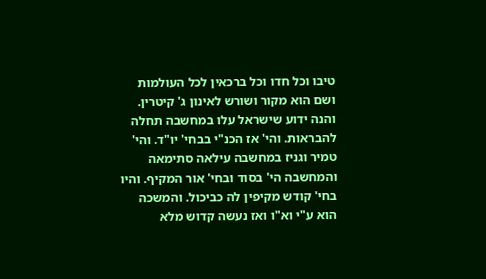טיבו וכל חדו וכל ברכאין לכל העולמות ושם הוא מקור ושורש לאינון ג' קיטרין. והנה ידוע שישראל עלו במחשבה תחלה להבראות. והי' אז הכנ"י בבחי' יו"ד. והי' טמיר וגניז במחשבה עילאה סתימאה והמחשבה הי' בסוד ובחי' אור המקיף. והיו בחי' קודש מקיפין לה כביכול. והמשכה הוא ע"י וא"ו ואז נעשה קדוש מלא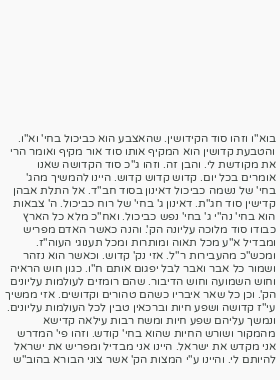בוא"ו וזהו סוד הקידושין. שהאצבע הוא כביכול בחי' וא"ו. והטבעת קדושין הוא המקיף אותו סוד אור מקיף ואומר הרי את מקודשת לי. והבן זה. וזהו ג"כ סוד הקדושה שאנו אומרים בכל יום. קדוש קדוש קדוש. היינו להמשיך מהג' בחי' של נשמה כביכול דאינון בסוד חב"ד. אל התלת אבהן קדישין סוד חג"ת. דאינון ג' בחי' של רוח כביכול. ה' צבאות הוא בחי' נה"י ג' בחי' נפש כביכול. ואח"כ מלא כל הארץ כבודו סוד מלוכה עליונה הק'. והנה כאשר האדם מפריש ומבדיל א"ע מכל תאוה ומותרות ומכל תענוגי העוה"ז. ומכש"כ מהעבירות ר"ל. אזי נק' קדוש. וכאשר הוא נזהר ושמור כל אבר ואבר לבל יפגום אותם ח"ו. כגון חוש הראיה וחוש השמועה וחוש הדיבור. שהם רומזים לעולמות עליונים הק'. וכן כל שאר איבריו כשהם טהורים וקדושים. אזי ממשיך עי"ז קדושה ושפע חיות וברכאין טבין לכל העולמות עליונים. ונמשך עליהם שפע חיות ומשח רבות עילאה קדישא מהמקור ושורש החיות שהוא בחי' קודש. וזהו פי' המדרש אני מקדש את ישראל. היינו אני מבדיל ומפריש את ישראל להיותם לי. והיינו ע"י המצות הק' אשר צוני הבורא בהוב"ש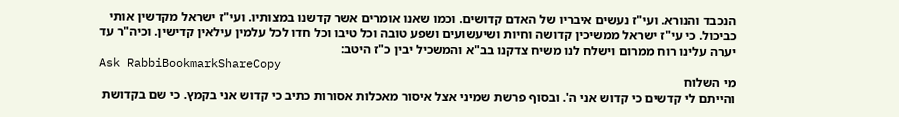הנכבד והנורא. ועי"ז נעשים איבריו של האדם קדושים. וכמו שאנו אומרים אשר קדשנו במצותיו. ועי"ז ישראל מקדשין אותי כביכול. כי עי"ז ישראל ממשיכין קדושה וחיות ושיעשועים ושפע טובה וכל טיבו וכל חדו לכל עלמין עילאין קדישין. וכיה"ר עד יערה עלינו רוח ממרום וישלח לנו משיח צדקנו בב"א והמשכיל יבין כ"ז היטב:
Ask RabbiBookmarkShareCopy
מי השלוח
והייתם לי קדשים כי קדוש אני ה'. ובסוף פרשת שמיני אצל איסור מאכלות אסורות כתיב כי קדוש אני בקמץ. כי שם בקדושת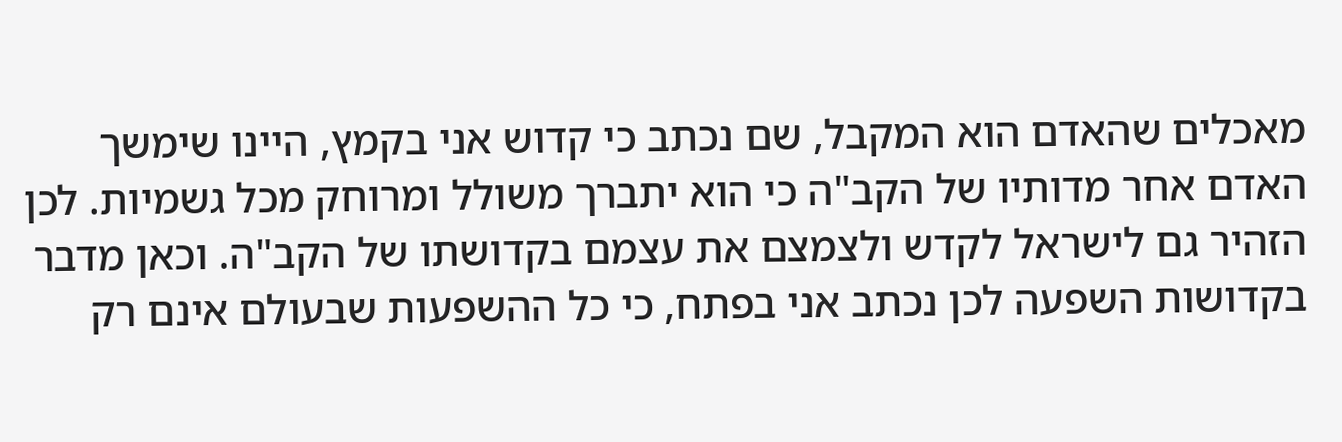מאכלים שהאדם הוא המקבל, שם נכתב כי קדוש אני בקמץ, היינו שימשך האדם אחר מדותיו של הקב"ה כי הוא יתברך משולל ומרוחק מכל גשמיות. לכן הזהיר גם לישראל לקדש ולצמצם את עצמם בקדושתו של הקב"ה. וכאן מדבר בקדושות השפעה לכן נכתב אני בפתח, כי כל ההשפעות שבעולם אינם רק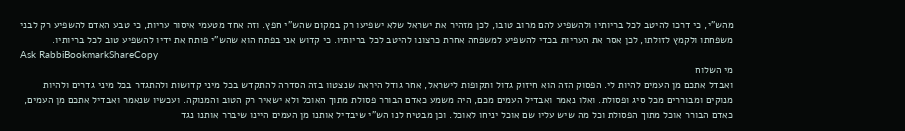מהש"י, כי דרכו להיטב לכל בריותיו ולהשפיע להם מרוב טובו, לכן מזהיר את ישראל שלא ישפיעו רק במקום שהש"י חפץ. וזה אחד מטעמי איסור עריות, כי טבע האדם להשפיע רק לבני משפחתו ולקמץ לזולתו, לכן אסר את העריות בכדי להשפיע למשפחה אחרת כרצונו להיטב לכל בריותיו. כי קדוש אני בפתח הוא שהש"י פותח את ידיו להשפיע טוב לכל בריותיו.
Ask RabbiBookmarkShareCopy
מי השלוח
ואבדל אתכם מן העמים להיות לי. הפסוק הזה הוא חיזוק גדול ותקופות לישראל, אחר גודל היראה שנצטוו בזה הסדרה להתקדש בכל מיני קדושות ולהתגדר בכל מיני גדרים ולהיות מנוקים ומבוררים מכל סיג ופסולת. ואלו נאמר ואבדיל העמים מכם, היה משמע כאדם הבורר פסולת מתוך האוכל ולא ישאיר רק הטוב והמנוקה. ועכשיו שנאמר ואבדיל אתכם מן העמים, כאדם הבורר אוכל מתוך הפסולת וכל מה שיש עליו שם אוכל יניחו לאוכל. וכן מבטיח לנו הש"י שיבדיל אותנו מן העמים היינו שיברר אותנו נגד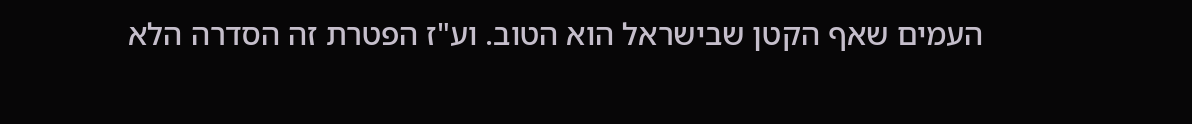העמים שאף הקטן שבישראל הוא הטוב. וע"ז הפטרת זה הסדרה הלא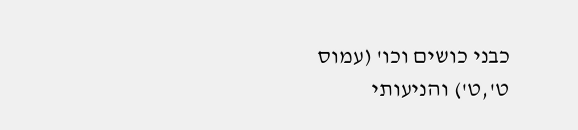כבני כושים וכו' (עמוס ט',ט') והניעותי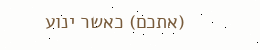(אתכם) כאשר ינוע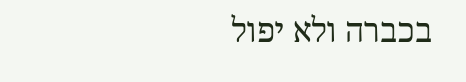בכברה ולא יפול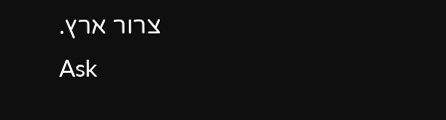צרור ארץ.
Ask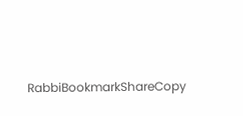RabbiBookmarkShareCopy